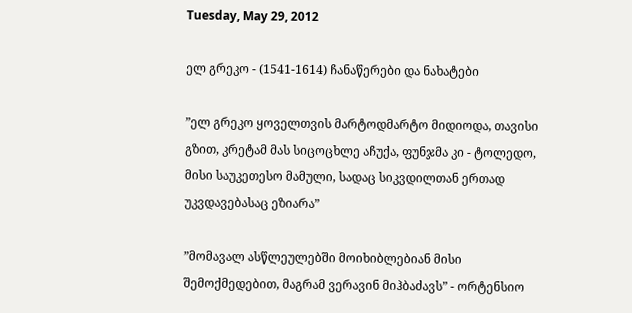Tuesday, May 29, 2012

ელ გრეკო - (1541-1614) ჩანაწერები და ნახატები

”ელ გრეკო ყოველთვის მარტოდმარტო მიდიოდა, თავისი გზით, კრეტამ მას სიცოცხლე აჩუქა, ფუნჯმა კი - ტოლედო, მისი საუკეთესო მამული, სადაც სიკვდილთან ერთად უკვდავებასაც ეზიარა”

”მომავალ ასწლეულებში მოიხიბლებიან მისი შემოქმედებით, მაგრამ ვერავინ მიჰბაძავს” - ორტენსიო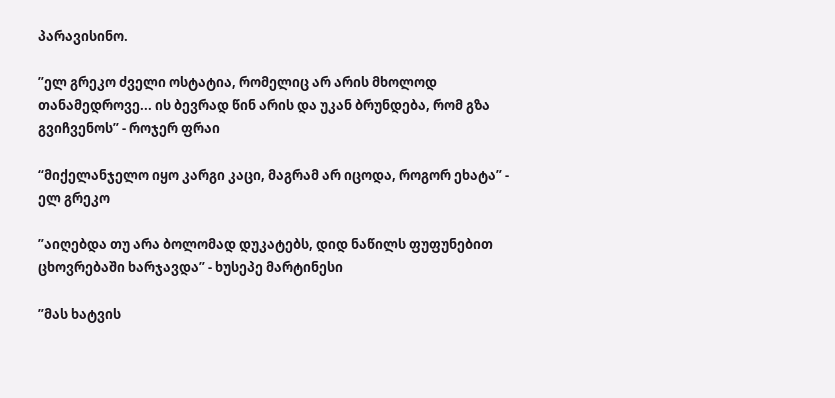პარავისინო.

”ელ გრეკო ძველი ოსტატია, რომელიც არ არის მხოლოდ თანამედროვე... ის ბევრად წინ არის და უკან ბრუნდება, რომ გზა გვიჩვენოს” - როჯერ ფრაი

“მიქელანჯელო იყო კარგი კაცი, მაგრამ არ იცოდა, როგორ ეხატა” - ელ გრეკო

”აიღებდა თუ არა ბოლომად დუკატებს, დიდ ნაწილს ფუფუნებით ცხოვრებაში ხარჯავდა” - ხუსეპე მარტინესი

”მას ხატვის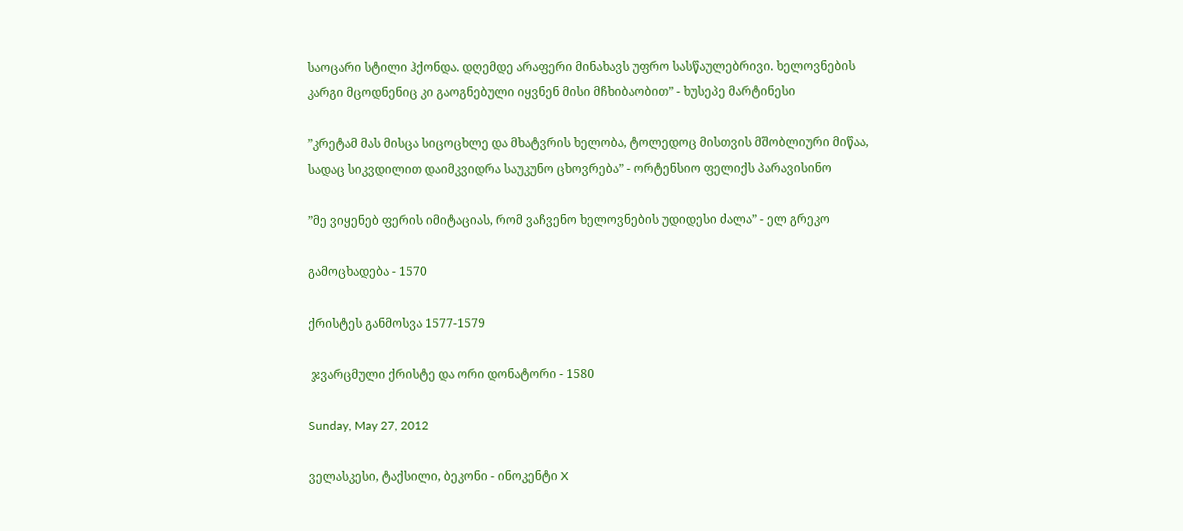საოცარი სტილი ჰქონდა. დღემდე არაფერი მინახავს უფრო სასწაულებრივი. ხელოვნების კარგი მცოდნენიც კი გაოგნებული იყვნენ მისი მჩხიბაობით” - ხუსეპე მარტინესი

”კრეტამ მას მისცა სიცოცხლე და მხატვრის ხელობა, ტოლედოც მისთვის მშობლიური მიწაა, სადაც სიკვდილით დაიმკვიდრა საუკუნო ცხოვრება” - ორტენსიო ფელიქს პარავისინო

”მე ვიყენებ ფერის იმიტაციას, რომ ვაჩვენო ხელოვნების უდიდესი ძალა” - ელ გრეკო

გამოცხადება - 1570

ქრისტეს განმოსვა 1577-1579

 ჯვარცმული ქრისტე და ორი დონატორი - 1580

Sunday, May 27, 2012

ველასკესი, ტაქსილი, ბეკონი - ინოკენტი X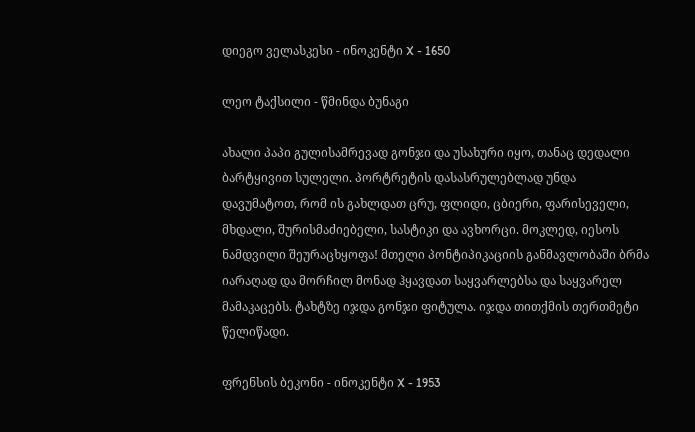დიეგო ველასკესი - ინოკენტი X - 1650

ლეო ტაქსილი - წმინდა ბუნაგი

ახალი პაპი გულისამრევად გონჯი და უსახური იყო, თანაც დედალი ბარტყივით სულელი. პორტრეტის დასასრულებლად უნდა დავუმატოთ, რომ ის გახლდათ ცრუ, ფლიდი, ცბიერი, ფარისეველი, მხდალი, შურისმაძიებელი, სასტიკი და ავხორცი. მოკლედ, იესოს ნამდვილი შეურაცხყოფა! მთელი პონტიპიკაციის განმავლობაში ბრმა იარაღად და მორჩილ მონად ჰყავდათ საყვარლებსა და საყვარელ მამაკაცებს. ტახტზე იჯდა გონჯი ფიტულა. იჯდა თითქმის თერთმეტი წელიწადი.

ფრენსის ბეკონი - ინოკენტი X - 1953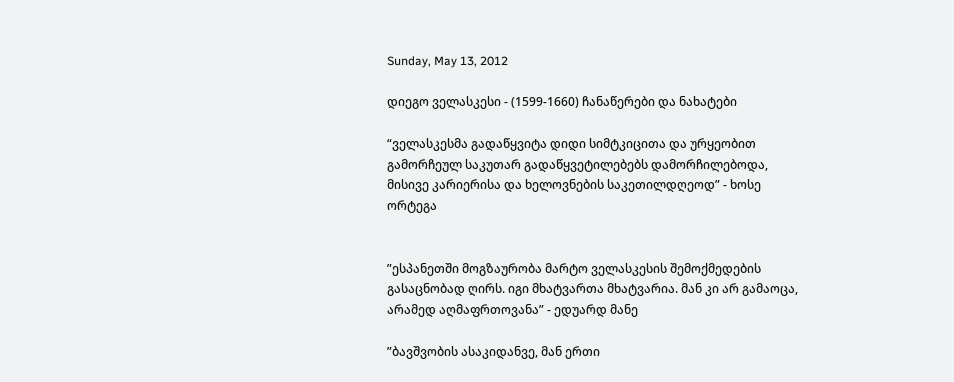Sunday, May 13, 2012

დიეგო ველასკესი - (1599-1660) ჩანაწერები და ნახატები

“ველასკესმა გადაწყვიტა დიდი სიმტკიცითა და ურყეობით გამორჩეულ საკუთარ გადაწყვეტილებებს დამორჩილებოდა, მისივე კარიერისა და ხელოვნების საკეთილდღეოდ” - ხოსე ორტეგა


”ესპანეთში მოგზაურობა მარტო ველასკესის შემოქმედების გასაცნობად ღირს. იგი მხატვართა მხატვარია. მან კი არ გამაოცა, არამედ აღმაფრთოვანა” - ედუარდ მანე

”ბავშვობის ასაკიდანვე, მან ერთი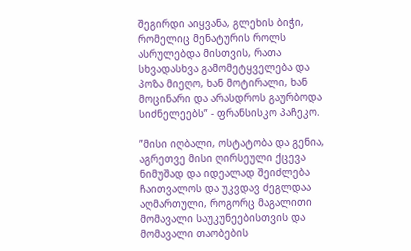შეგირდი აიყვანა, გლეხის ბიჭი, რომელიც მენატურის როლს ასრულებდა მისთვის, რათა სხვადასხვა გამომეტყველება და პოზა მიეღო, ხან მოტირალი, ხან მოცინარი და არასდროს გაურბოდა სიძნელეებს” - ფრანსისკო პაჩეკო.

”მისი იღბალი, ოსტატობა და გენია, აგრეთვე მისი ღირსეული ქცევა ნიმუშად და იდეალად შეიძლება ჩაითვალოს და უკვდავ ძეგლდაა აღმართული, როგორც მაგალითი მომავალი საუკუნეებისთვის და მომავალი თაობების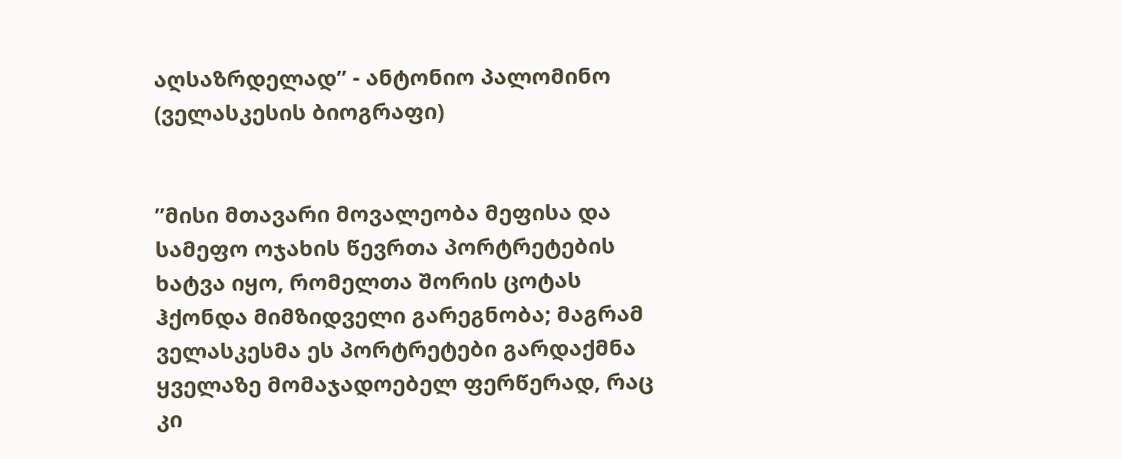აღსაზრდელად” - ანტონიო პალომინო (ველასკესის ბიოგრაფი)


”მისი მთავარი მოვალეობა მეფისა და სამეფო ოჯახის წევრთა პორტრეტების ხატვა იყო, რომელთა შორის ცოტას ჰქონდა მიმზიდველი გარეგნობა; მაგრამ ველასკესმა ეს პორტრეტები გარდაქმნა ყველაზე მომაჯადოებელ ფერწერად, რაც კი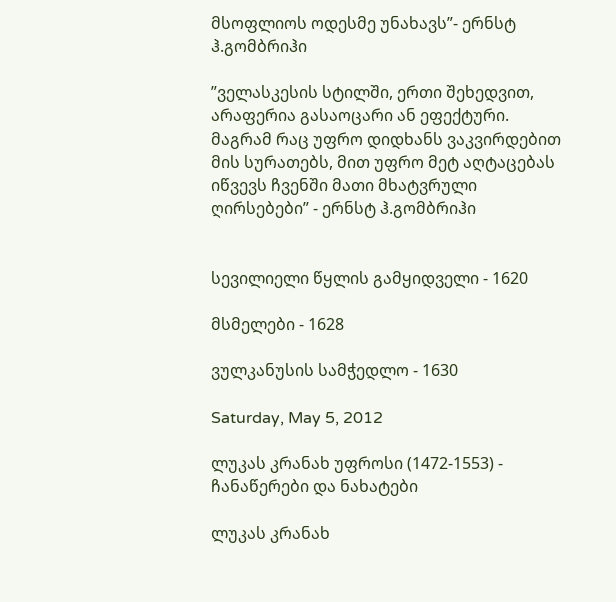მსოფლიოს ოდესმე უნახავს”- ერნსტ ჰ.გომბრიჰი

”ველასკესის სტილში, ერთი შეხედვით, არაფერია გასაოცარი ან ეფექტური. მაგრამ რაც უფრო დიდხანს ვაკვირდებით მის სურათებს, მით უფრო მეტ აღტაცებას იწვევს ჩვენში მათი მხატვრული ღირსებები” - ერნსტ ჰ.გომბრიჰი


სევილიელი წყლის გამყიდველი - 1620

მსმელები - 1628

ვულკანუსის სამჭედლო - 1630

Saturday, May 5, 2012

ლუკას კრანახ უფროსი (1472-1553) - ჩანაწერები და ნახატები

ლუკას კრანახ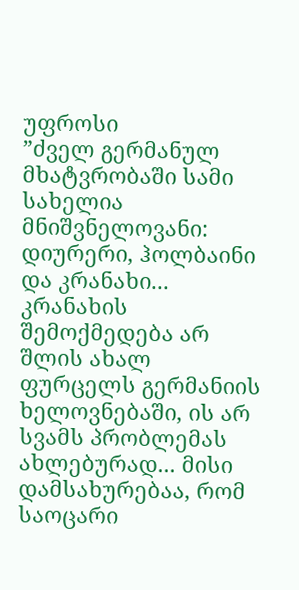უფროსი
”ძველ გერმანულ მხატვრობაში სამი სახელია მნიშვნელოვანი: დიურერი, ჰოლბაინი და კრანახი... კრანახის შემოქმედება არ შლის ახალ ფურცელს გერმანიის ხელოვნებაში, ის არ სვამს პრობლემას ახლებურად... მისი დამსახურებაა, რომ საოცარი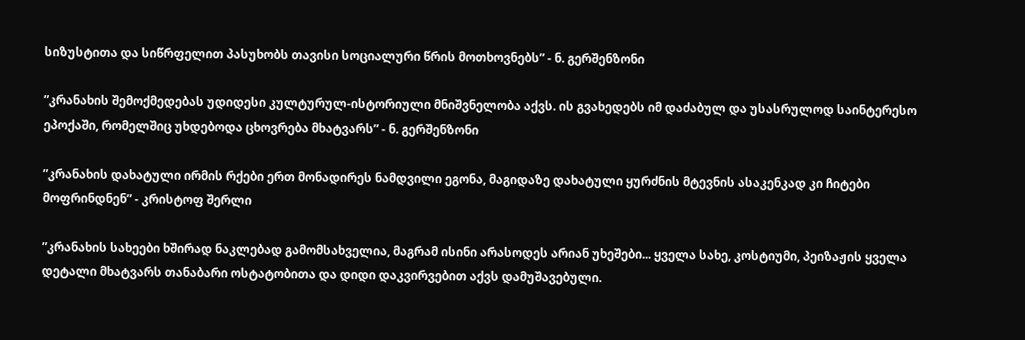სიზუსტითა და სიწრფელით პასუხობს თავისი სოციალური წრის მოთხოვნებს” - ნ. გერშენზონი

”კრანახის შემოქმედებას უდიდესი კულტურულ-ისტორიული მნიშვნელობა აქვს. ის გვახედებს იმ დაძაბულ და უსასრულოდ საინტერესო ეპოქაში, რომელშიც უხდებოდა ცხოვრება მხატვარს” - ნ. გერშენზონი

”კრანახის დახატული ირმის რქები ერთ მონადირეს ნამდვილი ეგონა, მაგიდაზე დახატული ყურძნის მტევნის ასაკენკად კი ჩიტები მოფრინდნენ” - კრისტოფ შერლი

”კრანახის სახეები ხშირად ნაკლებად გამომსახველია, მაგრამ ისინი არასოდეს არიან უხეშები... ყველა სახე, კოსტიუმი, პეიზაჟის ყველა დეტალი მხატვარს თანაბარი ოსტატობითა და დიდი დაკვირვებით აქვს დამუშავებული.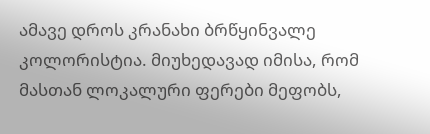ამავე დროს კრანახი ბრწყინვალე კოლორისტია. მიუხედავად იმისა, რომ მასთან ლოკალური ფერები მეფობს,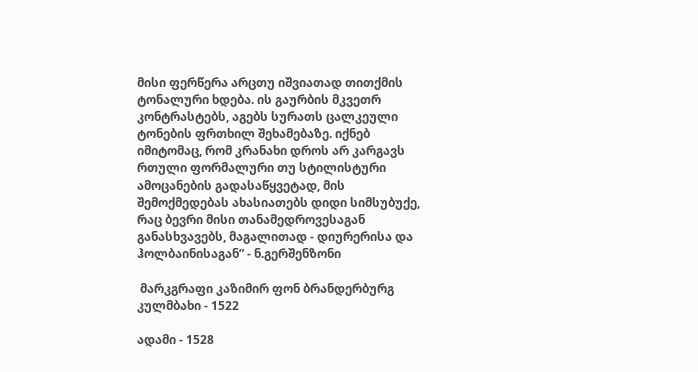მისი ფერწერა არცთუ იშვიათად თითქმის ტონალური ხდება. ის გაურბის მკვეთრ კონტრასტებს, აგებს სურათს ცალკეული ტონების ფრთხილ შეხამებაზე. იქნებ იმიტომაც, რომ კრანახი დროს არ კარგავს რთული ფორმალური თუ სტილისტური ამოცანების გადასაწყვეტად, მის შემოქმედებას ახასიათებს დიდი სიმსუბუქე, რაც ბევრი მისი თანამედროვესაგან განასხვავებს, მაგალითად - დიურერისა და ჰოლბაინისაგან” - ნ.გერშენზონი

 მარკგრაფი კაზიმირ ფონ ბრანდერბურგ კულმბახი - 1522

ადამი - 1528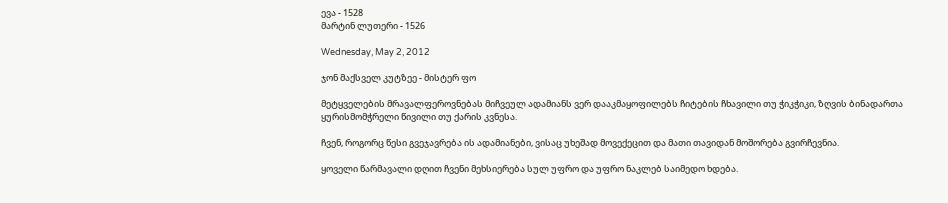ევა - 1528
მარტინ ლუთერი - 1526

Wednesday, May 2, 2012

ჯონ მაქსველ კუტზეე - მისტერ ფო

მეტყველების მრავალფეროვნებას მიჩვეულ ადამიანს ვერ დააკმაყოფილებს ჩიტების ჩხავილი თუ ჭიკჭიკი, ზღვის ბინადართა ყურისმომჭრელი წივილი თუ ქარის კვნესა.

ჩვენ, როგორც წესი გვეჯავრება ის ადამიანები, ვისაც უხეშად მოვექეცით და მათი თავიდან მოშორება გვირჩევნია.

ყოველი წარმავალი დღით ჩვენი მეხსიერება სულ უფრო და უფრო ნაკლებ საიმედო ხდება.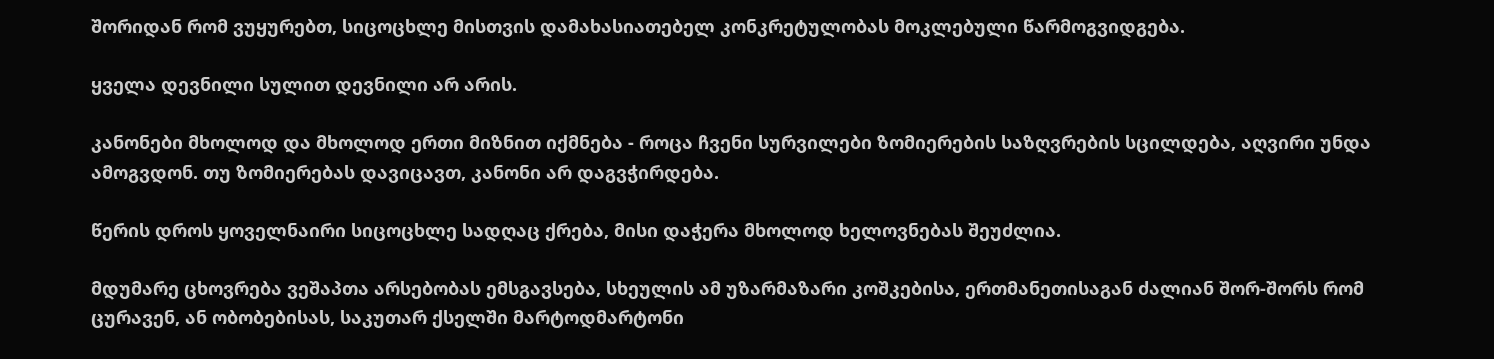შორიდან რომ ვუყურებთ, სიცოცხლე მისთვის დამახასიათებელ კონკრეტულობას მოკლებული წარმოგვიდგება.

ყველა დევნილი სულით დევნილი არ არის.

კანონები მხოლოდ და მხოლოდ ერთი მიზნით იქმნება - როცა ჩვენი სურვილები ზომიერების საზღვრების სცილდება, აღვირი უნდა ამოგვდონ. თუ ზომიერებას დავიცავთ, კანონი არ დაგვჭირდება.

წერის დროს ყოველნაირი სიცოცხლე სადღაც ქრება, მისი დაჭერა მხოლოდ ხელოვნებას შეუძლია.

მდუმარე ცხოვრება ვეშაპთა არსებობას ემსგავსება, სხეულის ამ უზარმაზარი კოშკებისა, ერთმანეთისაგან ძალიან შორ-შორს რომ ცურავენ, ან ობობებისას, საკუთარ ქსელში მარტოდმარტონი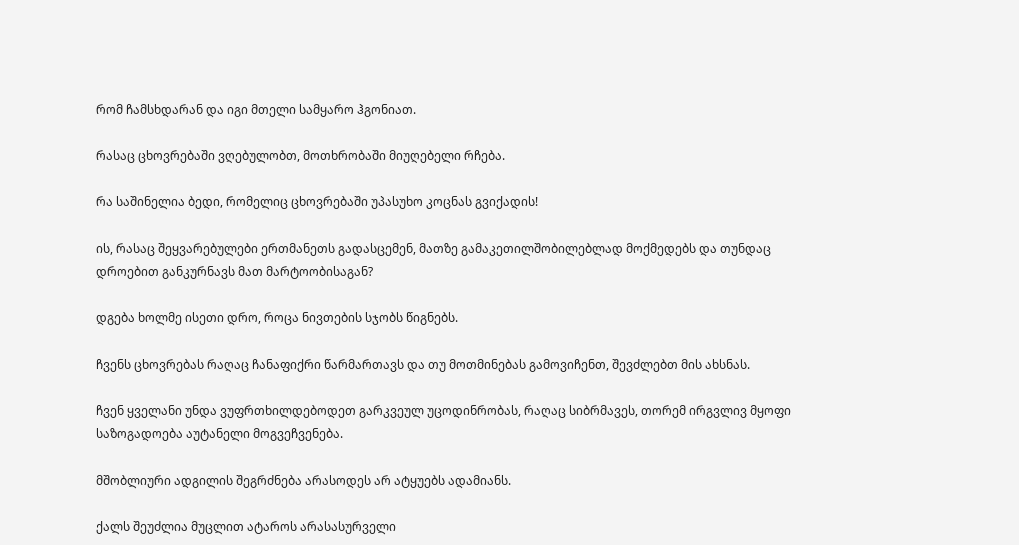რომ ჩამსხდარან და იგი მთელი სამყარო ჰგონიათ.

რასაც ცხოვრებაში ვღებულობთ, მოთხრობაში მიუღებელი რჩება.

რა საშინელია ბედი, რომელიც ცხოვრებაში უპასუხო კოცნას გვიქადის!

ის, რასაც შეყვარებულები ერთმანეთს გადასცემენ, მათზე გამაკეთილშობილებლად მოქმედებს და თუნდაც დროებით განკურნავს მათ მარტოობისაგან?

დგება ხოლმე ისეთი დრო, როცა ნივთების სჯობს წიგნებს.

ჩვენს ცხოვრებას რაღაც ჩანაფიქრი წარმართავს და თუ მოთმინებას გამოვიჩენთ, შევძლებთ მის ახსნას.

ჩვენ ყველანი უნდა ვუფრთხილდებოდეთ გარკვეულ უცოდინრობას, რაღაც სიბრმავეს, თორემ ირგვლივ მყოფი საზოგადოება აუტანელი მოგვეჩვენება.

მშობლიური ადგილის შეგრძნება არასოდეს არ ატყუებს ადამიანს.

ქალს შეუძლია მუცლით ატაროს არასასურველი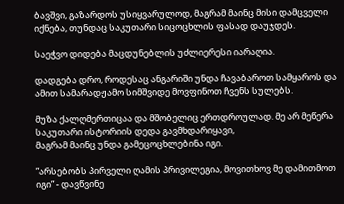ბავშვი, გაზარდოს უსიყვარულოდ, მაგრამ მაინც მისი დამცველი იქნება, თუნდაც საკუთარი სიცოცხლის ფასად დაუჯდეს.

საეჭვო დიდება მაცდუნებლის უძლიერესი იარაღია.

დადგება დრო, როდესაც ანგარიში უნდა ჩავაბაროთ სამყაროს და ამით სამარადჟამო სიმშვიდე მოვფინოთ ჩვენს სულებს.

მუზა ქალღმერთიცაა და მშობელიც ერთდროულად. მე არ მეწერა საკუთარი ისტორიის დედა გავმხდარიყავი,
მაგრამ მაინც უნდა გამეცოცხლებინა იგი.

”არსებობს პირველი ღამის პრივილეგია, მოვითხოვ მე დამითმოთ იგი” - დავწვინე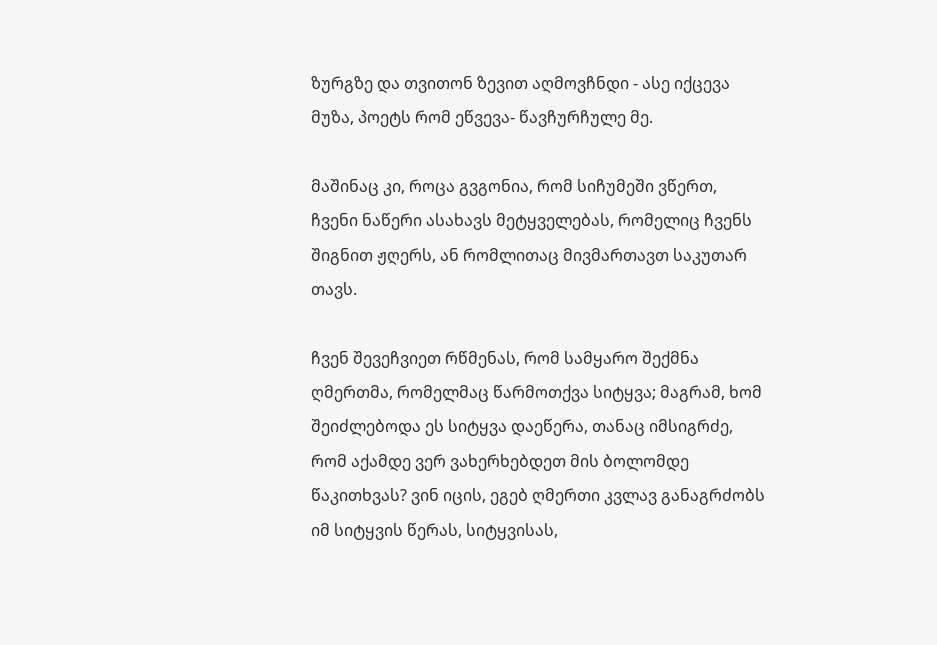ზურგზე და თვითონ ზევით აღმოვჩნდი - ასე იქცევა მუზა, პოეტს რომ ეწვევა- წავჩურჩულე მე.

მაშინაც კი, როცა გვგონია, რომ სიჩუმეში ვწერთ, ჩვენი ნაწერი ასახავს მეტყველებას, რომელიც ჩვენს შიგნით ჟღერს, ან რომლითაც მივმართავთ საკუთარ თავს.

ჩვენ შევეჩვიეთ რწმენას, რომ სამყარო შექმნა ღმერთმა, რომელმაც წარმოთქვა სიტყვა; მაგრამ, ხომ შეიძლებოდა ეს სიტყვა დაეწერა, თანაც იმსიგრძე, რომ აქამდე ვერ ვახერხებდეთ მის ბოლომდე წაკითხვას? ვინ იცის, ეგებ ღმერთი კვლავ განაგრძობს იმ სიტყვის წერას, სიტყვისას,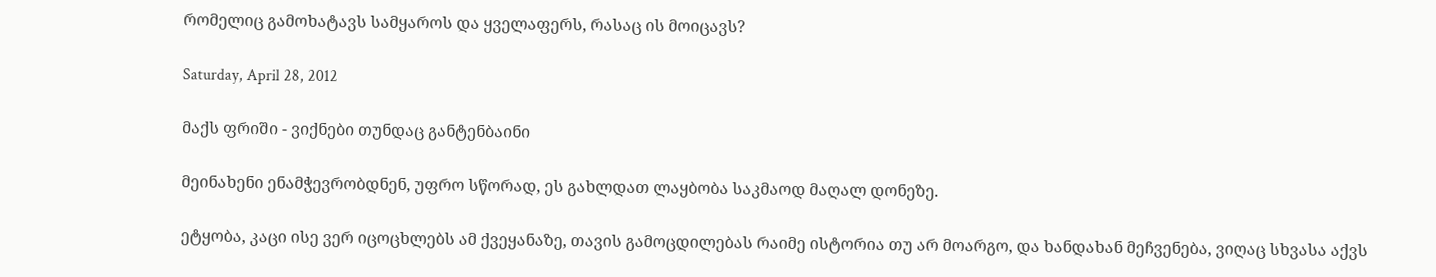რომელიც გამოხატავს სამყაროს და ყველაფერს, რასაც ის მოიცავს?

Saturday, April 28, 2012

მაქს ფრიში - ვიქნები თუნდაც განტენბაინი

მეინახენი ენამჭევრობდნენ, უფრო სწორად, ეს გახლდათ ლაყბობა საკმაოდ მაღალ დონეზე.

ეტყობა, კაცი ისე ვერ იცოცხლებს ამ ქვეყანაზე, თავის გამოცდილებას რაიმე ისტორია თუ არ მოარგო, და ხანდახან მეჩვენება, ვიღაც სხვასა აქვს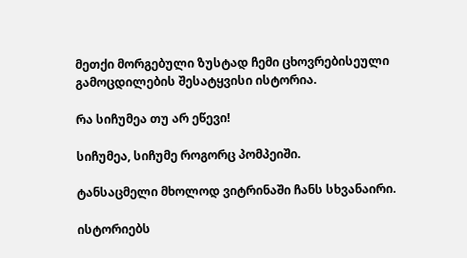მეთქი მორგებული ზუსტად ჩემი ცხოვრებისეული გამოცდილების შესატყვისი ისტორია.

რა სიჩუმეა თუ არ ეწევი!

სიჩუმეა, სიჩუმე როგორც პომპეიში.

ტანსაცმელი მხოლოდ ვიტრინაში ჩანს სხვანაირი.

ისტორიებს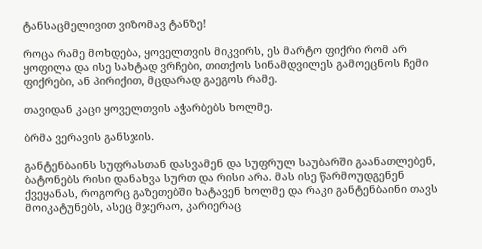ტანსაცმელივით ვიზომავ ტანზე!

როცა რამე მოხდება, ყოველთვის მიკვირს, ეს მარტო ფიქრი რომ არ ყოფილა და ისე სახტად ვრჩები, თითქოს სინამდვილეს გამოეცნოს ჩემი ფიქრები, ან პირიქით, მცდარად გაეგოს რამე.

თავიდან კაცი ყოველთვის აჭარბებს ხოლმე.

ბრმა ვერავის განსჯის.

განტენბაინს სუფრასთან დასვამენ და სუფრულ საუბარში გაანათლებენ, ბატონებს რისი დანახვა სურთ და რისი არა. მას ისე წარმოუდგენენ ქვეყანას, როგორც გაზეთებში ხატავენ ხოლმე და რაკი განტენბაინი თავს მოიკატუნებს, ასეც მჯერაო, კარიერაც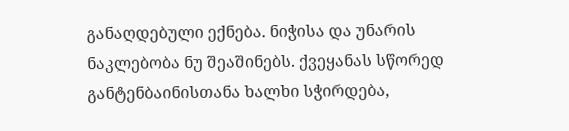განაღდებული ექნება. ნიჭისა და უნარის ნაკლებობა ნუ შეაშინებს. ქვეყანას სწორედ განტენბაინისთანა ხალხი სჭირდება,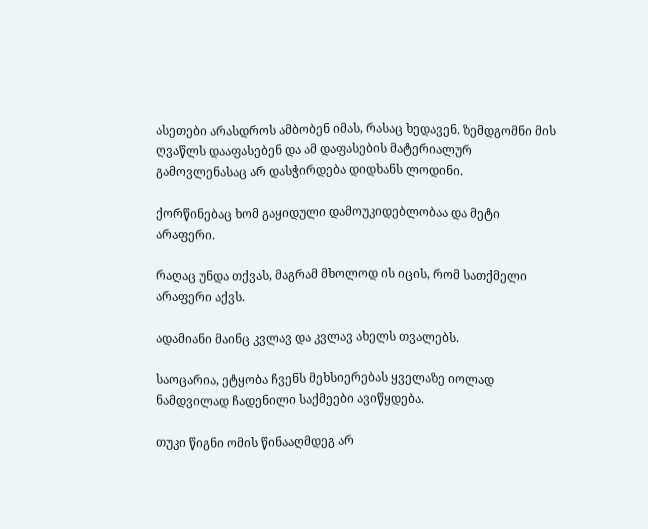ასეთები არასდროს ამბობენ იმას, რასაც ხედავენ. ზემდგომნი მის ღვაწლს დააფასებენ და ამ დაფასების მატერიალურ გამოვლენასაც არ დასჭირდება დიდხანს ლოდინი.

ქორწინებაც ხომ გაყიდული დამოუკიდებლობაა და მეტი არაფერი.

რაღაც უნდა თქვას, მაგრამ მხოლოდ ის იცის, რომ სათქმელი არაფერი აქვს.

ადამიანი მაინც კვლავ და კვლავ ახელს თვალებს.

საოცარია, ეტყობა ჩვენს მეხსიერებას ყველაზე იოლად ნამდვილად ჩადენილი საქმეები ავიწყდება.

თუკი წიგნი ომის წინააღმდეგ არ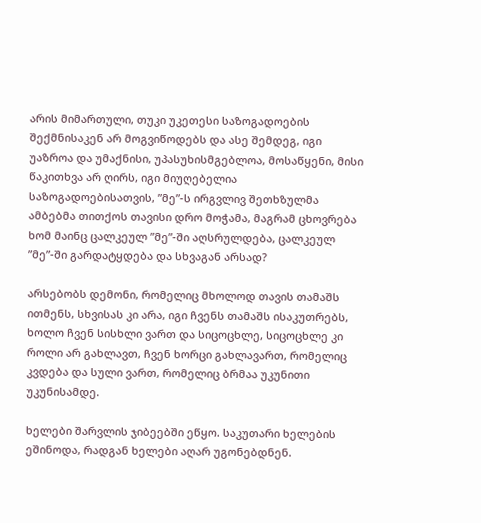არის მიმართული, თუკი უკეთესი საზოგადოების შექმნისაკენ არ მოგვიწოდებს და ასე შემდეგ, იგი უაზროა და უმაქნისი, უპასუხისმგებლოა, მოსაწყენი, მისი წაკითხვა არ ღირს, იგი მიუღებელია საზოგადოებისათვის, ”მე”-ს ირგვლივ შეთხზულმა ამბებმა თითქოს თავისი დრო მოჭამა, მაგრამ ცხოვრება ხომ მაინც ცალკეულ ”მე”-ში აღსრულდება, ცალკეულ ”მე”-ში გარდატყდება და სხვაგან არსად?

არსებობს დემონი, რომელიც მხოლოდ თავის თამაშს ითმენს, სხვისას კი არა, იგი ჩვენს თამაშს ისაკუთრებს, ხოლო ჩვენ სისხლი ვართ და სიცოცხლე, სიცოცხლე კი როლი არ გახლავთ, ჩვენ ხორცი გახლავართ, რომელიც კვდება და სული ვართ, რომელიც ბრმაა უკუნითი უკუნისამდე.

ხელები შარვლის ჯიბეებში ეწყო. საკუთარი ხელების ეშინოდა, რადგან ხელები აღარ უგონებდნენ.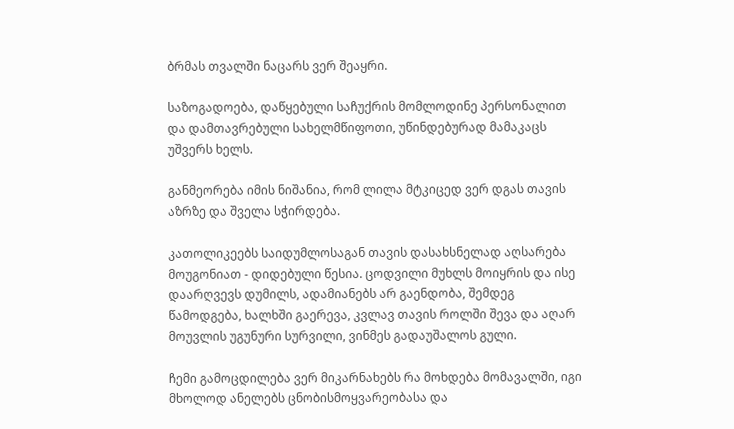ბრმას თვალში ნაცარს ვერ შეაყრი.

საზოგადოება, დაწყებული საჩუქრის მომლოდინე პერსონალით და დამთავრებული სახელმწიფოთი, უწინდებურად მამაკაცს უშვერს ხელს.

განმეორება იმის ნიშანია, რომ ლილა მტკიცედ ვერ დგას თავის აზრზე და შველა სჭირდება.

კათოლიკეებს საიდუმლოსაგან თავის დასახსნელად აღსარება მოუგონიათ - დიდებული წესია. ცოდვილი მუხლს მოიყრის და ისე დაარღვევს დუმილს, ადამიანებს არ გაენდობა, შემდეგ წამოდგება, ხალხში გაერევა, კვლავ თავის როლში შევა და აღარ მოუვლის უგუნური სურვილი, ვინმეს გადაუშალოს გული.

ჩემი გამოცდილება ვერ მიკარნახებს რა მოხდება მომავალში, იგი მხოლოდ ანელებს ცნობისმოყვარეობასა და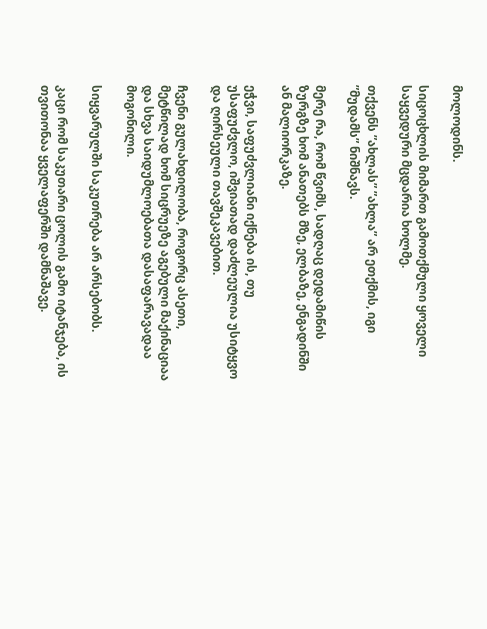მოლოდინს.

სიცოცხლის მიმართ გამოთქმული ყოველი საყვედური მცდარია ხოლმე.

თქვენს ”ახლას” ”ახლა” არ ეთქმის, იგი ”მუდამს” ნიშნავს.

მერე რა, რომ წვიმს, სადღაც დედამიწის ზურგზე ხომ ანათებს მზე, ელბაზე, ენგადინში ან მალიორკაზე.

ეჭვი, საფუძვლიანი იქნება ის, თუ უსაფუძვლო, იშვიათად დაძლეულია უსიტყვო და ღირსეული თავშეკავებით.

ჩვენი გულახდილობა, როგორც ასეთი, მეტწილად ხომ სიცრუეზე აგებული მაქინაციაა და სხვა საიდუმლოებათა დასაფარავადაა მოგონილი.

სიყვარულში საკუთრება არ არსებობს.

კაცი რომ საკუთარი ცოლის გამო იტანჯება, ის თვითონაა ყველაფერში დამნაშავე.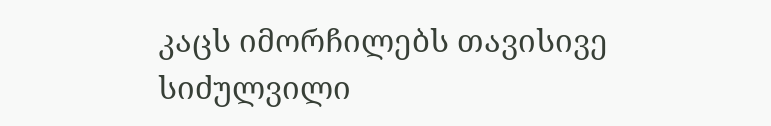კაცს იმორჩილებს თავისივე სიძულვილი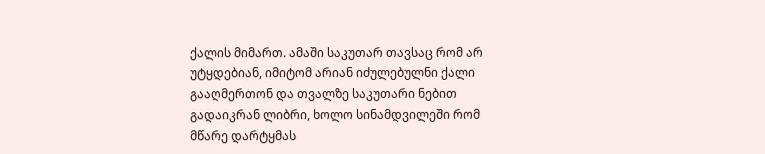ქალის მიმართ. ამაში საკუთარ თავსაც რომ არ უტყდებიან, იმიტომ არიან იძულებულნი ქალი გააღმერთონ და თვალზე საკუთარი ნებით გადაიკრან ლიბრი, ხოლო სინამდვილეში რომ მწარე დარტყმას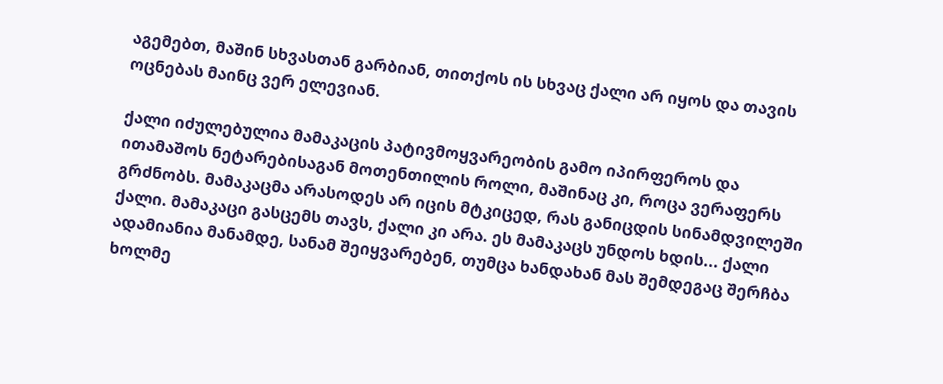აგემებთ, მაშინ სხვასთან გარბიან, თითქოს ის სხვაც ქალი არ იყოს და თავის ოცნებას მაინც ვერ ელევიან.

ქალი იძულებულია მამაკაცის პატივმოყვარეობის გამო იპირფეროს და ითამაშოს ნეტარებისაგან მოთენთილის როლი, მაშინაც კი, როცა ვერაფერს გრძნობს. მამაკაცმა არასოდეს არ იცის მტკიცედ, რას განიცდის სინამდვილეში ქალი. მამაკაცი გასცემს თავს, ქალი კი არა. ეს მამაკაცს უნდოს ხდის... ქალი ადამიანია მანამდე, სანამ შეიყვარებენ, თუმცა ხანდახან მას შემდეგაც შერჩბა ხოლმე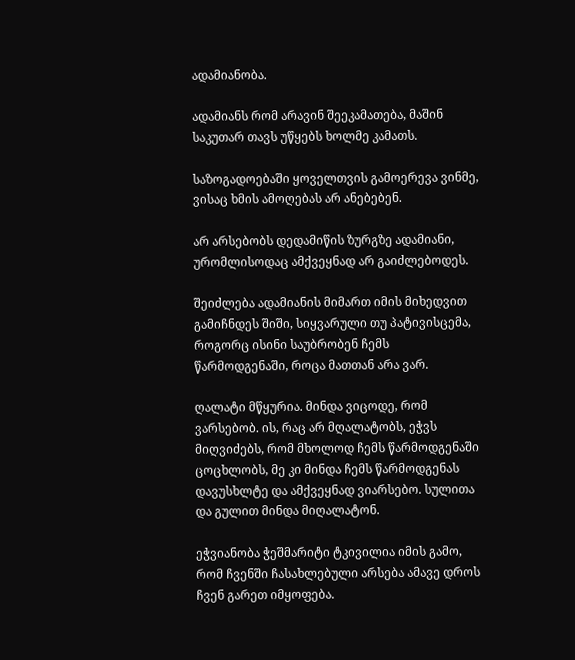ადამიანობა.

ადამიანს რომ არავინ შეეკამათება, მაშინ საკუთარ თავს უწყებს ხოლმე კამათს.

საზოგადოებაში ყოველთვის გამოერევა ვინმე, ვისაც ხმის ამოღებას არ ანებებენ.

არ არსებობს დედამიწის ზურგზე ადამიანი, ურომლისოდაც ამქვეყნად არ გაიძლებოდეს.

შეიძლება ადამიანის მიმართ იმის მიხედვით გამიჩნდეს შიში, სიყვარული თუ პატივისცემა, როგორც ისინი საუბრობენ ჩემს წარმოდგენაში, როცა მათთან არა ვარ.

ღალატი მწყურია. მინდა ვიცოდე, რომ ვარსებობ. ის, რაც არ მღალატობს, ეჭვს მიღვიძებს, რომ მხოლოდ ჩემს წარმოდგენაში ცოცხლობს, მე კი მინდა ჩემს წარმოდგენას დავუსხლტე და ამქვეყნად ვიარსებო. სულითა და გულით მინდა მიღალატონ.

ეჭვიანობა ჭეშმარიტი ტკივილია იმის გამო, რომ ჩვენში ჩასახლებული არსება ამავე დროს ჩვენ გარეთ იმყოფება.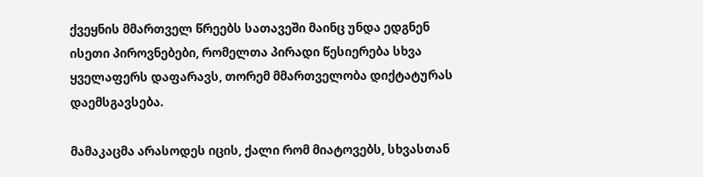ქვეყნის მმართველ წრეებს სათავეში მაინც უნდა ედგნენ ისეთი პიროვნებები, რომელთა პირადი წესიერება სხვა ყველაფერს დაფარავს, თორემ მმართველობა დიქტატურას დაემსგავსება.

მამაკაცმა არასოდეს იცის, ქალი რომ მიატოვებს, სხვასთან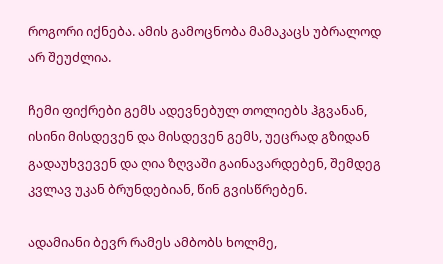როგორი იქნება. ამის გამოცნობა მამაკაცს უბრალოდ არ შეუძლია.

ჩემი ფიქრები გემს ადევნებულ თოლიებს ჰგვანან, ისინი მისდევენ და მისდევენ გემს, უეცრად გზიდან გადაუხვევენ და ღია ზღვაში გაინავარდებენ, შემდეგ კვლავ უკან ბრუნდებიან, წინ გვისწრებენ.

ადამიანი ბევრ რამეს ამბობს ხოლმე,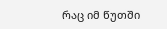რაც იმ წუთში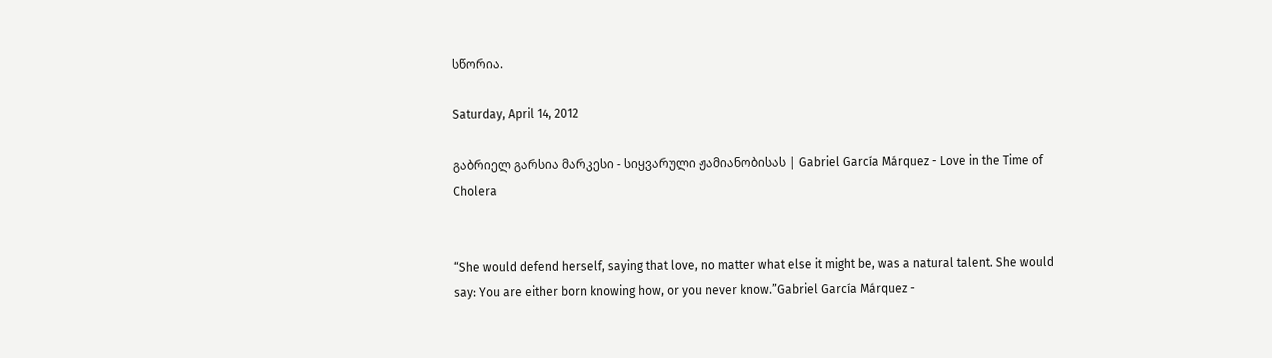სწორია.

Saturday, April 14, 2012

გაბრიელ გარსია მარკესი - სიყვარული ჟამიანობისას | Gabriel García Márquez - Love in the Time of Cholera


“She would defend herself, saying that love, no matter what else it might be, was a natural talent. She would say: You are either born knowing how, or you never know.”Gabriel García Márquez -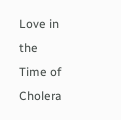Love in the Time of Cholera